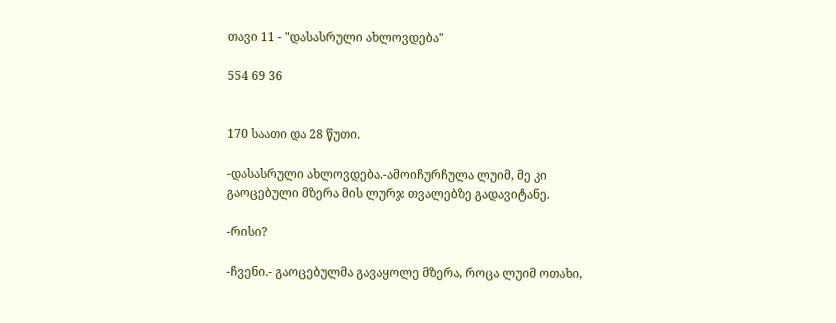თავი 11 - "დასასრული ახლოვდება"

554 69 36


170 საათი და 28 წუთი.

-დასასრული ახლოვდება.-ამოიჩურჩულა ლუიმ, მე კი გაოცებული მზერა მის ლურჯ თვალებზე გადავიტანე.

-რისი?

-ჩვენი.- გაოცებულმა გავაყოლე მზერა, როცა ლუიმ ოთახი,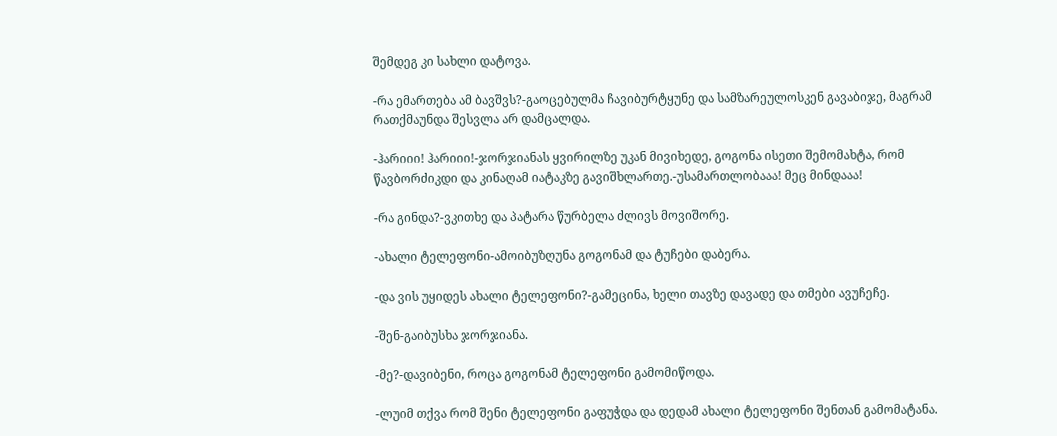შემდეგ კი სახლი დატოვა.

-რა ემართება ამ ბავშვს?-გაოცებულმა ჩავიბურტყუნე და სამზარეულოსკენ გავაბიჯე, მაგრამ რათქმაუნდა შესვლა არ დამცალდა.

-ჰარიიი! ჰარიიი!-ჯორჯიანას ყვირილზე უკან მივიხედე, გოგონა ისეთი შემომახტა, რომ წავბორძიკდი და კინაღამ იატაკზე გავიშხლართე.-უსამართლობააა! მეც მინდააა!

-რა გინდა?-ვკითხე და პატარა წურბელა ძლივს მოვიშორე.

-ახალი ტელეფონი-ამოიბუზღუნა გოგონამ და ტუჩები დაბერა.

-და ვის უყიდეს ახალი ტელეფონი?-გამეცინა, ხელი თავზე დავადე და თმები ავუჩეჩე.

-შენ-გაიბუსხა ჯორჯიანა.

-მე?-დავიბენი, როცა გოგონამ ტელეფონი გამომიწოდა.

-ლუიმ თქვა რომ შენი ტელეფონი გაფუჭდა და დედამ ახალი ტელეფონი შენთან გამომატანა.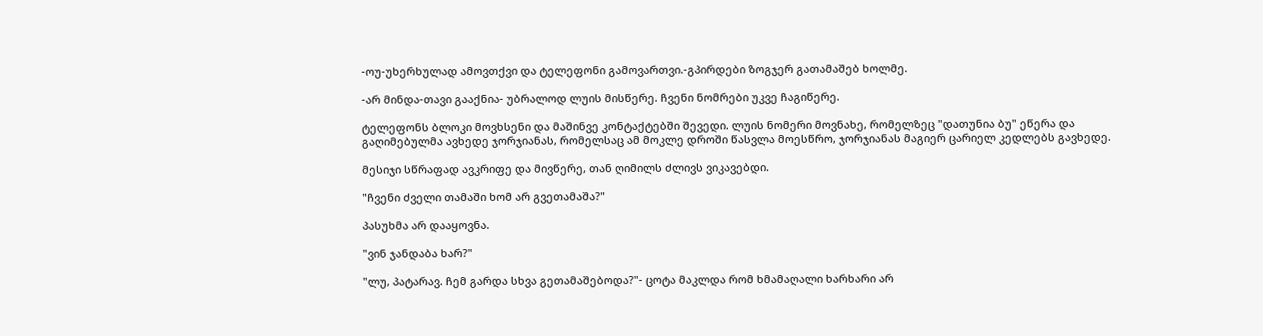-ოუ-უხერხულად ამოვთქვი და ტელეფონი გამოვართვი.-გპირდები ზოგჯერ გათამაშებ ხოლმე.

-არ მინდა-თავი გააქნია- უბრალოდ ლუის მისწერე. ჩვენი ნომრები უკვე ჩაგიწერე.

ტელეფონს ბლოკი მოვხსენი და მაშინვე კონტაქტებში შევედი. ლუის ნომერი მოვნახე, რომელზეც "დათუნია ბუ" ეწერა და გაღიმებულმა ავხედე ჯორჯიანას, რომელსაც ამ მოკლე დროში წასვლა მოესწრო, ჯორჯიანას მაგიერ ცარიელ კედლებს გავხედე.

მესიჯი სწრაფად ავკრიფე და მივწერე, თან ღიმილს ძლივს ვიკავებდი.

"ჩვენი ძველი თამაში ხომ არ გვეთამაშა?"

პასუხმა არ დააყოვნა.

"ვინ ჯანდაბა ხარ?"

"ლუ, პატარავ. ჩემ გარდა სხვა გეთამაშებოდა?"- ცოტა მაკლდა რომ ხმამაღალი ხარხარი არ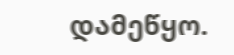დამეწყო.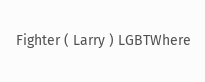Fighter ( Larry ) LGBTWhere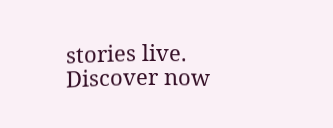stories live. Discover now